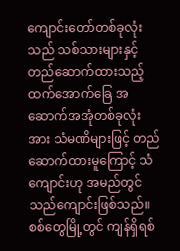ကျောင်းတော်တစ်ခုလုံးသည် သစ်သားများနှင့် တည်ဆောက်ထားသည့် ထက်အောက်ခြေ အဆောက်အအုံတစ်ခုလုံးအား သံမဏိများဖြင့် တည်ဆောက်ထားမူကြောင့် သံကျောင်းဟု အမည်တွင်သည်ကျောင်းဖြစ်သည်။
စစ်တွေမြို့တွင် ကျန်ရှိရစ်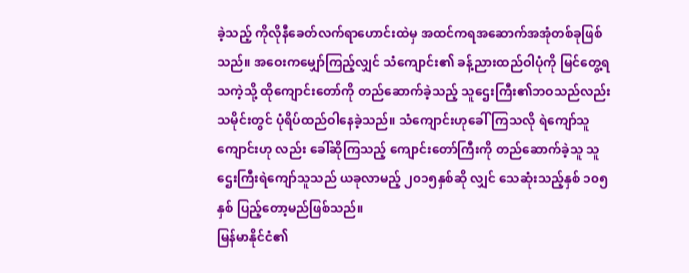ခဲ့သည့် ကိုလိုနီခေတ်လက်ရာဟောင်းထဲမှ အထင်ကရအဆောက်အအုံတစ်ခုဖြစ်သည်။ အဝေးကမျှော်ကြည့်လျှင် သံကျောင်း၏ ခန့်ညားထည်ဝါပုံကို မြင်တွေ့ရသကဲ့သို့ ထိုကျောင်းတော်ကို တည်ဆောက်ခဲ့သည့် သူဌေးကြီး၏ဘဝသည်လည်း သမိုင်းတွင် ပုံရိပ်ထည်ဝါနေခဲ့သည်။ သံကျောင်းဟုခေါ်ကြသလို ရဲကျော်သူကျောင်းဟု လည်း ခေါ်ဆိုကြသည့် ကျောင်းတော်ကြီးကို တည်ဆောက်ခဲ့သူ သူဌေးကြီးရဲကျော်သူသည် ယခုလာမည့် ၂၀၁၅နှစ်ဆို လျှင် သေဆုံးသည့်နှစ် ၁၀၅နှစ် ပြည့်တော့မည်ဖြစ်သည်။
မြန်မာနိုင်ငံ၏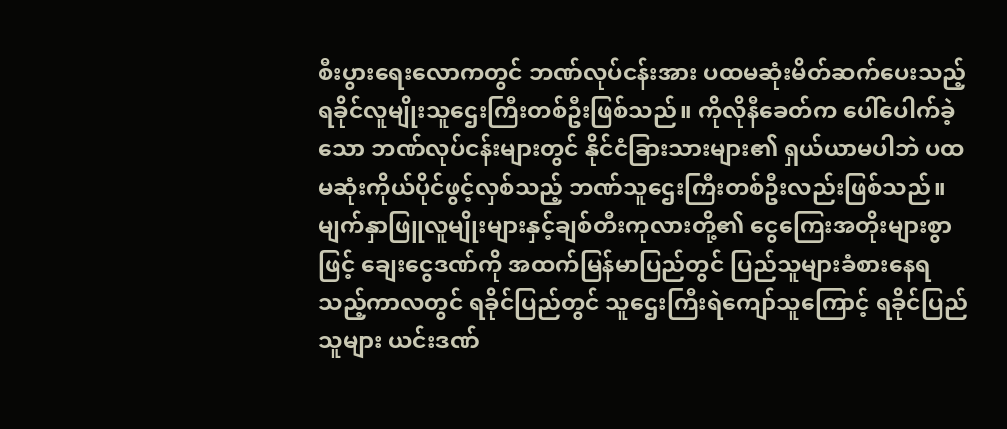စီးပွားရေးလောကတွင် ဘဏ်လုပ်ငန်းအား ပထမဆုံးမိတ်ဆက်ပေးသည့် ရခိုင်လူမျိုးသူဌေးကြီးတစ်ဦးဖြစ်သည်။ ကိုလိုနီခေတ်က ပေါ်ပေါက်ခဲ့သော ဘဏ်လုပ်ငန်းများတွင် နိုင်ငံခြားသားများ၏ ရှယ်ယာမပါဘဲ ပထမဆုံးကိုယ်ပိုင်ဖွင့်လှစ်သည့် ဘဏ်သူဌေးကြီးတစ်ဦးလည်းဖြစ်သည်။
မျက်နှာဖြူလူမျိုးများနှင့်ချစ်တီးကုလားတို့၏ ငွေကြေးအတိုးများစွာဖြင့် ချေးငွေဒဏ်ကို အထက်မြန်မာပြည်တွင် ပြည်သူများခံစားနေရ သည့်ကာလတွင် ရခိုင်ပြည်တွင် သူဌေးကြီးရဲကျော်သူကြောင့် ရခိုင်ပြည်သူများ ယင်းဒဏ်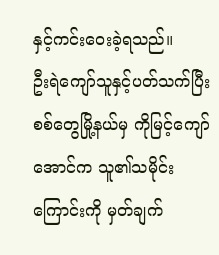နှင့်ကင်းဝေးခဲ့ရသည်။
ဦးရဲကျော်သူနှင့်ပတ်သက်ပြီး စစ်တွေမြို့နယ်မှ ကိုမြင့်ကျော်အောင်က သူ၏သမိုင်းကြောင်းကို မှတ်ချက်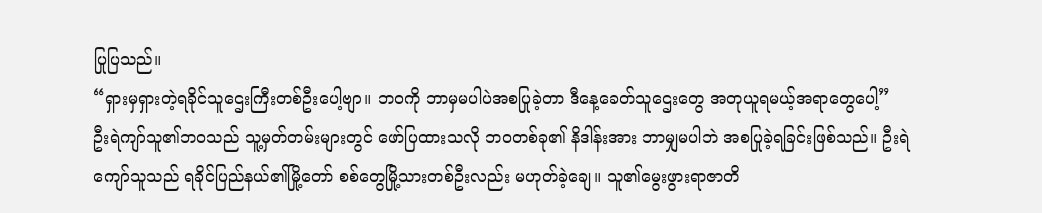ပြုပြသည်။
“ရှားမှရှားတဲ့ရခိုင်သူဌေးကြီးတစ်ဦးပေါ့ဗျာ။ ဘဝကို ဘာမှမပါပဲအစပြုခဲ့တာ ဒီနေ့ခေတ်သူဌေးတွေ အတုယူရမယ့်အရာတွေပေါ့”
ဦးရဲကျာ်သူ၏ဘဝသည် သူ့မှတ်တမ်းများတွင် ဖော်ပြထားသလို ဘဝတစ်ခု၏ နိဒါန်းအား ဘာမျှမပါဘဲ အစပြုခဲ့ရခြင်းဖြစ်သည်။ ဦးရဲကျော်သူသည် ရခိုင်ပြည်နယ်၏မြို့တော် စစ်တွေမြို့သားတစ်ဦးလည်း မဟုတ်ခဲ့ချေ။ သူ၏မွေးဖွားရာဇာတိ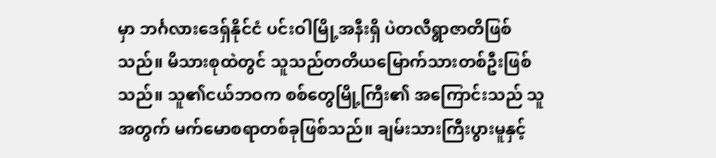မှာ ဘင်္ဂလားဒေရှ်နိုင်ငံ ပင်းဝါမြို့အနီးရှိ ပဲတလီရွာဇာတိဖြစ်သည်။ မိသားစုထဲတွင် သူသည်တတိယမြောက်သားတစ်ဦးဖြစ်သည်။ သူ၏ငယ်ဘဝက စစ်တွေမြို့ကြီး၏ အကြောင်းသည် သူအတွက် မက်မောစရာတစ်ခုဖြစ်သည်။ ချမ်းသားကြီးပွားမူနှင့်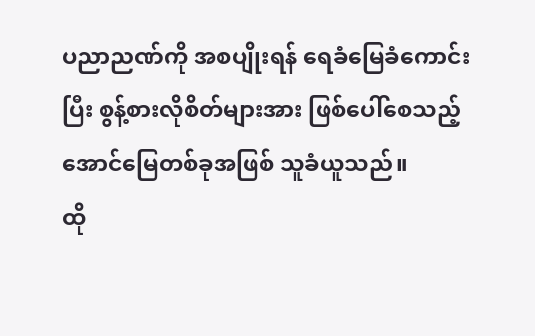ပညာညဏ်ကို အစပျိုးရန် ရေခံမြေခံကောင်းပြီး စွန့်စားလိုစိတ်များအား ဖြစ်ပေါ်စေသည့် အောင်မြေတစ်ခုအဖြစ် သူခံယူသည်။
ထို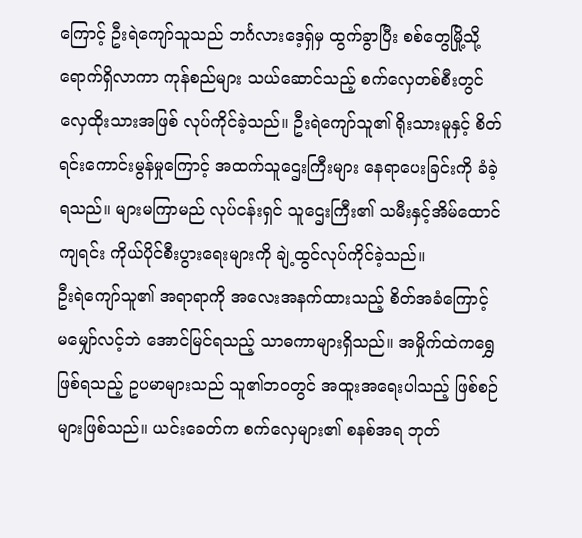ကြောင့် ဦးရဲကျော်သူသည် ဘင်္ဂလားဒေ့ရှ်မှ ထွက်ခွာပြီး စစ်တွေမြို့သို့ ရောက်ရှိလာကာ ကုန်စည်များ သယ်ဆောင်သည့် စက်လှေတစ်စီးတွင် လှေထိုးသားအဖြစ် လုပ်ကိုင်ခဲ့သည်။ ဦးရဲကျော်သူ၏ ရိုးသားမူနှင့် စိတ်ရင်းကောင်းမွန်မှုကြောင့် အထက်သူဌေးကြီးများ နေရာပေးခြင်းကို ခံခဲ့ရသည်။ များမကြာမည် လုပ်ငန်းရှင် သူဌေးကြီး၏ သမီးနှင့်အိမ်ထောင်ကျရင်း ကိုယ်ပိုင်စီးပွားရေးများကို ချဲ့ထွင်လုပ်ကိုင်ခဲ့သည်။
ဦးရဲကျော်သူ၏ အရာရာကို အလေးအနက်ထားသည့် စိတ်အခံကြောင့် မမျှော်လင့်ဘဲ အောင်မြင်ရသည့် သာဓကာများရှိသည်။ အမှိုက်ထဲကရွှေဖြစ်ရသည့် ဥပမာများသည် သူ၏ဘဝတွင် အထူးအရေးပါသည့် ဖြစ်စဉ်များဖြစ်သည်။ ယင်းခေတ်က စက်လှေများ၏ စနစ်အရ ဘုတ်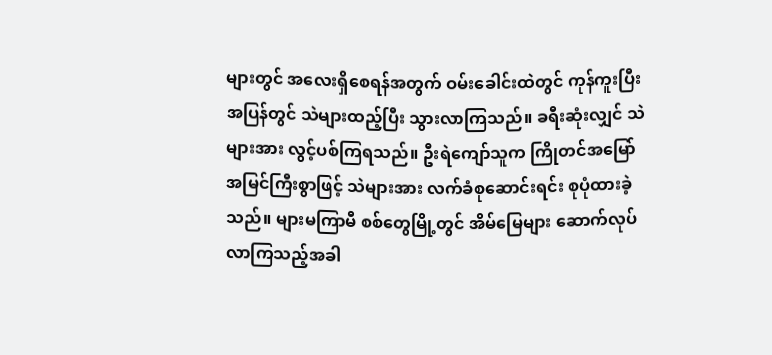များတွင် အလေးရှိစေရန်အတွက် ဝမ်းခေါင်းထဲတွင် ကုန်ကူးပြီး အပြန်တွင် သဲများထည့်ပြီး သွားလာကြသည်။ ခရီးဆုံးလျှင် သဲများအား လွင့်ပစ်ကြရသည်။ ဦးရဲကျော်သူက ကြိုတင်အမြော်အမြင်ကြီးစွာဖြင့် သဲများအား လက်ခံစုဆောင်းရင်း စုပုံထားခဲ့သည်။ များမကြာမီ စစ်တွေမြို့တွင် အိမ်မြေများ ဆောက်လုပ်လာကြသည့်အခါ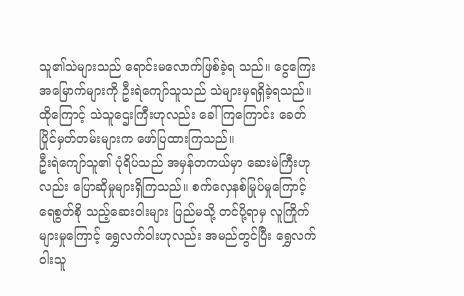သူ၏သဲများသည် ရောင်းမလောက်ဖြစ်ခဲ့ရ သည်။ ငွေကြေးအမြောက်များကို ဦးရဲကျော်သူသည် သဲများမှရရှိခဲ့ရသည်။ ထိုကြောင့် သဲသူဌေးကြီးဟုလည်း ခေါ်ကြကြောင်း ခေတ်ပြိုင်မှတ်တမ်းများက ဖော်ပြထားကြသည်။
ဦးရဲကျော်သူ၏ ပုံရိပ်သည် အမှန်တကယ်မှာ ဆေးမဲကြီးဟုလည်း ပြောဆိုမှုများရှိကြသည်။ စက်လှေနစ်မြုပ်မှုကြောင့် ရေစွတ်စို သည့်ဆေးဝါးများ ပြည်မသို့ တင်ပို့ရာမှ လူကြိုက်များမှုကြောင့် ရွှေလက်ဝါးဟုလည်း အမည်တွင်ပြီး ရွှေလက်ဝါးသူ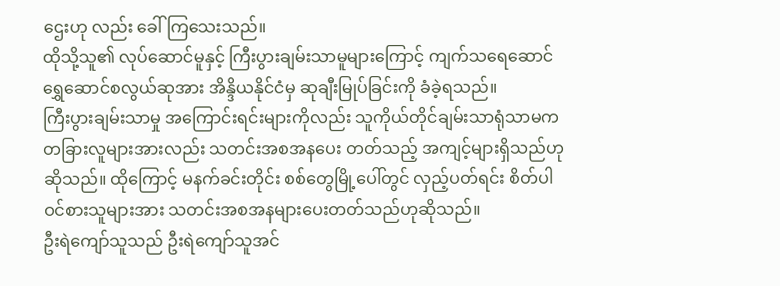ဌေးဟု လည်း ခေါ်ကြသေးသည်။
ထိုသို့သူ၏ လုပ်ဆောင်မူနှင့် ကြီးပွားချမ်းသာမူများကြောင့် ကျက်သရေဆောင် ရွှေဆောင်စလွယ်ဆုအား အိန္ဒိယနိုင်ငံမှ ဆုချီးမြုပ်ခြင်းကို ခံခဲ့ရသည်။
ကြီးပွားချမ်းသာမှု အကြောင်းရင်းများကိုလည်း သူကိုယ်တိုင်ချမ်းသာရုံသာမက တခြားလူများအားလည်း သတင်းအစအနပေး တတ်သည့် အကျင့်များရှိသည်ဟု ဆိုသည်။ ထိုကြောင့် မနက်ခင်းတိုင်း စစ်တွေမြို့ပေါ်တွင် လှည့်ပတ်ရင်း စိတ်ပါဝင်စားသူများအား သတင်းအစအနများပေးတတ်သည်ဟုဆိုသည်။
ဦးရဲကျော်သူသည် ဦးရဲကျော်သူအင်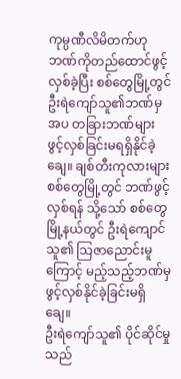ကုမ္ပဏီလိမိတက်ဟု ဘဏ်ကိုတည်ထောင်ဖွင့်လှစ်ခဲ့ပြီး စစ်တွေမြို့တွင် ဦးရဲကျော်သူ၏ဘဏ်မှအပ တခြားဘဏ်များ ဖွင့်လှစ်ခြင်းမရရှိနိုင်ခဲ့ချေ။ ချစ်တီးကုလားများ စစ်တွေမြို့တွင် ဘဏ်ဖွင့်လှစ်ရန် သို့သော် စစ်တွေမြို့နယ်တွင် ဦးရဲကျောင်သူ၏ သြဇာညောင်းမူကြောင့် မည့်သည့်ဘဏ်မှ ဖွင့်လှစ်နိုင်ခဲ့ခြင်းမရှိချေ။
ဦးရဲကျော်သူ၏ ပိုင်ဆိုင်မှုသည်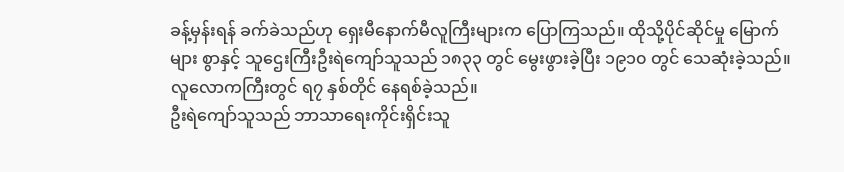ခန့်မှန်းရန် ခက်ခဲသည်ဟု ရှေးမီနောက်မီလူကြီးများက ပြောကြသည်။ ထိုသို့ပိုင်ဆိုင်မှု မြောက်များ စွာနှင့် သူဌေးကြီးဦးရဲကျော်သူသည် ၁၈၃၃ တွင် မွေးဖွားခဲ့ပြီး ၁၉၁၀ တွင် သေဆုံးခဲ့သည်။ လူလောကကြီးတွင် ရ၇ နှစ်တိုင် နေရစ်ခဲ့သည်။
ဦးရဲကျော်သူသည် ဘာသာရေးကိုင်းရှိင်းသူ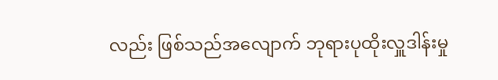လည်း ဖြစ်သည်အလျောက် ဘုရားပုထိုးလှူဒါန်းမှု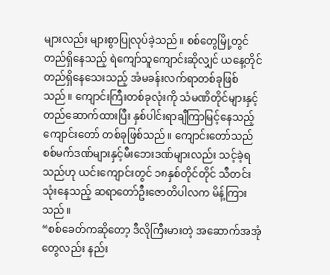များလည်း များစွာပြုလုပ်ခဲ့သည်။ စစ်တွေမြို့တွင် တည်ရှိနေသည့် ရဲကျော်သူကျောင်းဆိုလျှင် ယနေ့တိုင် တည်ရှိနေသေးသည့် အံမခန်းလက်ရာတစ်ခုဖြစ် သည်။ ကျောင်းကြီးတစ်ခုလုံးကို သံမဏိတိုင်များနှင့် တည်ဆောက်ထားပြီး နှစ်ပါင်းရာချီကြာမြင့်နေသည့် ကျောင်းတော် တစ်ခုဖြစ်သည်။ ကျောင်းတော်သည် စစ်မက်ဒဏ်များနှင့်မီးဘေးဒဏ်များလည်း သင့်ခဲ့ရသည်ဟု ယင်းကျောင်းတွင် ၁၈နှစ်တိုင်တိုင် သီတင်းသုံးနေသည့် ဆရာတော်ဦးဇောတိပါလက မိန့်ကြားသည်။
“စစ်ခေတ်ကဆိုတော့ ဒီလိုကြီးမားတဲ့ အဆောက်အအုံတွေလည်း နည်း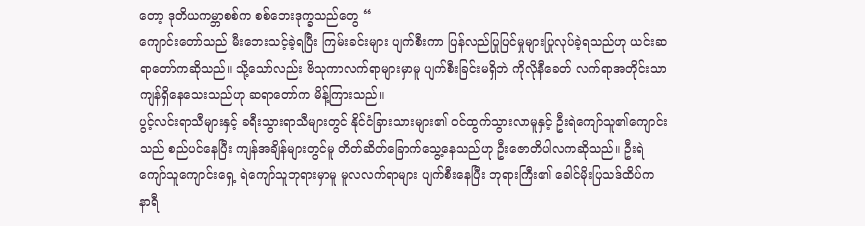တော့ ဒုတိယကမ္ဘာစစ်က စစ်ဘေးဒုက္ခသည်တွေ “
ကျောင်းတော်သည် မီးဘေးသင့်ခဲ့ရပြီး ကြမ်းခင်းများ ပျက်စီးကာ ပြန်လည်ပြုပြင်မှုများပြုလုပ်ခဲ့ရသည်ဟု ယင်းဆရာတော်ကဆိုသည်။ သို့သော်လည်း ဗိသုကာလက်ရာများမှာမူ ပျက်စီးခြင်းမရှိဘဲ ကိုလိုနီခေတ် လက်ရာအတိုင်းသာ ကျန်ရှိနေသေးသည်ဟု ဆရာတော်က မိန့်ကြားသည်။
ပွင့်လင်းရာသီများနှင့် ခရီးသွားရာသီများတွင် နိုင်ငံခြားသားများ၏ ဝင်ထွက်သွားလာမူနှင့် ဦးရဲကျော်သူ၏ကျောင်းသည် စည်ပင်နေပြီး ကျန်အချိန်များတွင်မူ တိတ်ဆိတ်ခြောက်သွေ့နေသည်ဟု ဦးဇောတိပါလကဆိုသည်။ ဦးရဲကျော်သူကျောင်းရှေ့ ရဲကျော်သူဘုရားမှာမူ မူလလက်ရာများ ပျက်စီးနေပြီး ဘုရားကြီး၏ ခေါင်မိုးပြသဒ်ထိပ်က နာရီ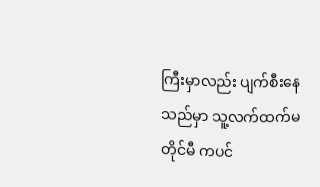ကြီးမှာလည်း ပျက်စီးနေသည်မှာ သူ့လက်ထက်မတိုင်မီ ကပင်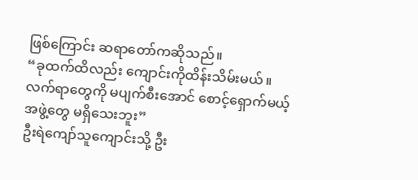ဖြစ်ကြောင်း ဆရာတော်ကဆိုသည်။
“ခုထက်ထိလည်း ကျောင်းကိုထိန်းသိမ်းမယ်။ လက်ရာတွေကို မပျက်စီးအောင် စောင့်ရှောက်မယ့်အဖွဲ့တွေ မရှိသေးဘူး”
ဦးရဲကျော်သူကျောင်းသို့ ဦး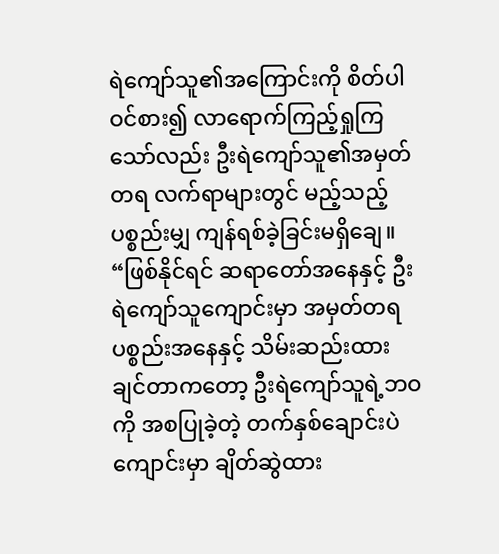ရဲကျော်သူ၏အကြောင်းကို စိတ်ပါဝင်စား၍ လာရောက်ကြည့်ရှုကြသော်လည်း ဦးရဲကျော်သူ၏အမှတ်တရ လက်ရာများတွင် မည့်သည့်ပစ္စည်းမျှ ကျန်ရစ်ခဲ့ခြင်းမရှိချေ။
“ဖြစ်နိုင်ရင် ဆရာတော်အနေနှင့် ဦးရဲကျော်သူကျောင်းမှာ အမှတ်တရပစ္စည်းအနေနှင့် သိမ်းဆည်းထားချင်တာကတော့ ဦးရဲကျော်သူရဲ့ဘဝကို အစပြုခဲ့တဲ့ တက်နှစ်ချောင်းပဲကျောင်းမှာ ချိတ်ဆွဲထား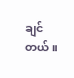ချင်တယ်။